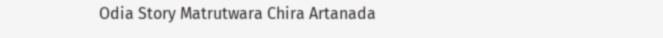Odia Story Matrutwara Chira Artanada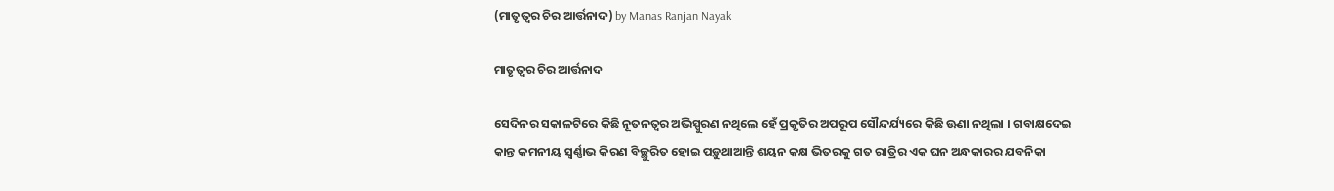(ମାତୃତ୍ୱର ଚିର ଆର୍ତ୍ତନାଦ) by Manas Ranjan Nayak

ମାତୃତ୍ୱର ଚିର ଆର୍ତ୍ତନାଦ

ସେଦିନର ସକାଳଟିରେ କିଛି ନୂତନତ୍ୱର ଅଭିସ୍ପୁରଣ ନଥିଲେ ହେଁ ପ୍ରକୃତିର ଅପରୂପ ସୌନ୍ଦର୍ଯ୍ୟରେ କିଛି ଊଣା ନଥିଲା । ଗବାକ୍ଷଦେଇ କାନ୍ତ କମନୀୟ ସ୍ୱର୍ଣ୍ଣାଭ କିରଣ ବିଚ୍ଛୁରିତ ହୋଇ ପଡ଼ୁଥାଆନ୍ତି ଶୟନ କକ୍ଷ ଭିତରକୁ ଗତ ରାତ୍ରିର ଏକ ଘନ ଅନ୍ଧକାରର ଯବନିକା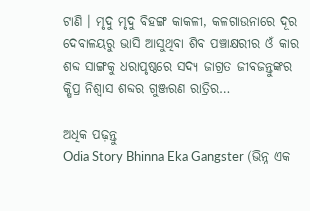ଟାଣି । ମୃଦୁ ମୃଦୁ ବିହଙ୍ଗ କାକଳୀ, କଳଗାଉନାରେ ଦୂର ଦେବାଳୟରୁ ଭାସି ଆସୁଥିବା ଶିବ ପଞ୍ଚାକ୍ଷରୀର ଓଁ କାର ଶବ୍ଦ ସାଙ୍ଗକୁ ଧରାପୃଷ୍ଠରେ ସଦ୍ୟ ଜାଗ୍ରତ ଜୀବଜନ୍ତୁଙ୍କର କ୍ଷିପ୍ର ନିଶ୍ୱାସ ଶବ୍ଦର ଗୁଞ୍ଜରଣ ରାତ୍ରିର…

ଅଧିକ ପଢ଼ନ୍ତୁ
Odia Story Bhinna Eka Gangster (ଭିନ୍ନ ଏକ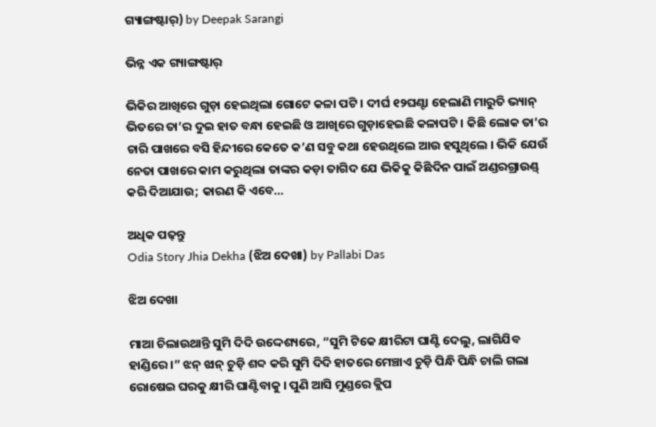ଗ୍ୟାଙ୍ଗଷ୍ଟାର୍) by Deepak Sarangi

ଭିନ୍ନ ଏକ ଗ୍ୟାଙ୍ଗଷ୍ଟାର୍

ଭିକିର ଆଖିରେ ଗୁଡ଼ା ହେଇଥିଲା ଗୋଟେ କଳା ପଟି । ଦୀର୍ଘ ୧୨ଘଣ୍ଟା ହେଲାଣି ମାରୁତି ଭ୍ୟାନ୍ ଭିତରେ ତା’ର ଦୁଇ ହାତ ବନ୍ଧା ହେଇଛି ଓ ଆଖିରେ ଗୁଡ଼ାହେଇଛି କଳାପଟି । କିଛି ଲୋକ ତା’ର ଚାରି ପାଖରେ ବସି ହିନ୍ଦୀରେ କେତେ କ’ଣ ସବୁ କଥା ହେଉଥିଲେ ଆଉ ହସୁଥିଲେ । ଭିକି ଯେଉଁ ନେତା ପାଖରେ କାମ କରୁଥିଲା ତାଙ୍କର କଡ଼ା ତାଗିଦ ଯେ ଭିକିକୁ କିଛିଦିନ ପାଇଁ ଅଣ୍ଡରଗ୍ରାଉଣ୍ଡ୍ କରି ଦିଆଯାଉ; କାରଣ କି ଏବେ…

ଅଧିକ ପଢ଼ନ୍ତୁ
Odia Story Jhia Dekha (ଝିଅ ଦେଖା) by Pallabi Das

ଝିଅ ଦେଖା

ମାଆ ଚିଲାଉଥାନ୍ତି ସୁମି ଦିଦି ଉଦ୍ଦେଶ୍ୟରେ, “ସୁମି ଟିକେ କ୍ଷୀରିଟା ଘାଣ୍ଟି ଦେଲୁ, ଲାଗିଯିବ ହାଣ୍ଡିରେ ।” ଝନ୍ ଝାନ୍ ଚୁଡ଼ି ଶବ୍ଦ କରି ସୁମି ଦିଦି ହାତରେ ମେଞ୍ଚାଏ ଚୁଡ଼ି ପିନ୍ଧି ପିନ୍ଧି ଚାଲି ଗଲା ରୋଷେଇ ଘରକୁ କ୍ଷୀରି ଘାଣ୍ଟିବାକୁ । ପୁଣି ଆସି ମୁଣ୍ଡରେ କ୍ଲିପ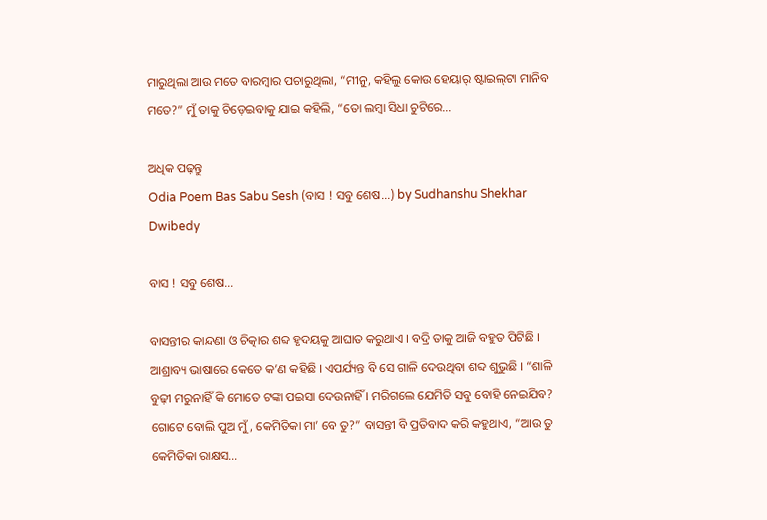ମାରୁଥିଲା ଆଉ ମତେ ବାରମ୍ବାର ପଚାରୁଥିଲା, “ମୀନୁ, କହିଲୁ କୋଉ ହେୟାର୍ ଷ୍ଟାଇଲ୍‌ଟା ମାନିବ ମତେ?” ମୁଁ ତାକୁ ଚିଡ଼େଇବାକୁ ଯାଇ କହିଲି, “ତୋ ଲମ୍ବା ସିଧା ଚୁଟିରେ…

ଅଧିକ ପଢ଼ନ୍ତୁ
Odia Poem Bas Sabu Sesh (ବାସ ! ସବୁ ଶେଷ...) by Sudhanshu Shekhar Dwibedy

ବାସ ! ସବୁ ଶେଷ…

ବାସନ୍ତୀର କାନ୍ଦଣା ଓ ଚିତ୍କାର ଶବ୍ଦ ହୃଦୟକୁ ଆଘାତ କରୁଥାଏ । ବଦ୍ରି ତାକୁ ଆଜି ବହୁତ ପିଟିଛି । ଆଶ୍ରାବ୍ୟ ଭାଷାରେ କେତେ କ’ଣ କହିଛି । ଏପର୍ଯ୍ୟନ୍ତ ବି ସେ ଗାଳି ଦେଉଥିବା ଶବ୍ଦ ଶୁଭୁଛି । “ଶାଳି ବୁଢ଼ୀ ମରୁନାହିଁ କି ମୋତେ ଟଙ୍କା ପଇସା ଦେଉନାହିଁ । ମରିଗଲେ ଯେମିତି ସବୁ ବୋହି ନେଇଯିବ? ଗୋଟେ ବୋଲି ପୁଅ ମୁଁ, କେମିତିକା ମା’ ବେ ତୁ?” ବାସନ୍ତୀ ବି ପ୍ରତିବାଦ କରି କହୁଥାଏ, “ଆଉ ତୁ କେମିତିକା ରାକ୍ଷସ…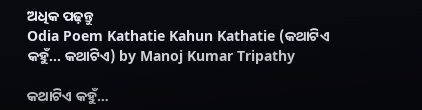ଅଧିକ ପଢ଼ନ୍ତୁ
Odia Poem Kathatie Kahun Kathatie (କଥାଟିଏ କହୁଁ... କଥାଟିଏ) by Manoj Kumar Tripathy

କଥାଟିଏ କହୁଁ…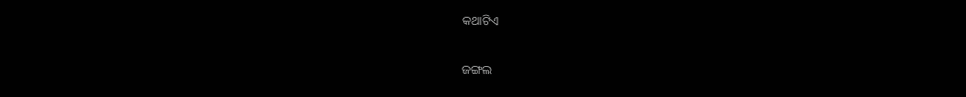କଥାଟିଏ

ଜଙ୍ଗଲ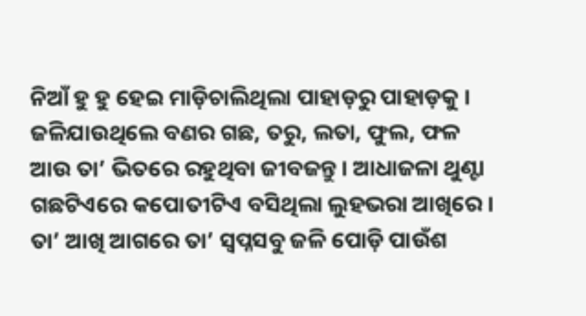ନିଆଁ ହୁ ହୁ ହେଇ ମାଡ଼ିଚାଲିଥିଲା ପାହାଡ଼ରୁ ପାହାଡ଼କୁ । ଜଳିଯାଉଥିଲେ ବଣର ଗଛ, ତରୁ, ଲତା, ଫୁଲ, ଫଳ ଆଉ ତା’ ଭିତରେ ରହୁଥିବା ଜୀବଜନ୍ତୁ । ଆଧାଜଳା ଥୁଣ୍ଟା ଗଛଟିଏରେ କପୋତୀଟିଏ ବସିଥିଲା ଲୁହଭରା ଆଖିରେ । ତା’ ଆଖି ଆଗରେ ତା’ ସ୍ଵପ୍ନସବୁ ଜଳି ପୋଡ଼ି ପାଉଁଶ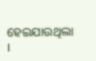ହେଇଯାଉଥିଲା ।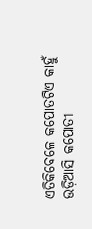ଏତିକିବେଳେ କପୋତଟିଏ କାହୁଁ ଉଡ଼ିଆସି କପୋତୀ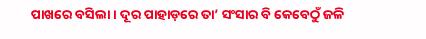ପାଖରେ ବସିଲା । ଦୂର ପାହାଡ଼ରେ ତା’ ସଂସାର ବି କେବେଠୁଁ ଜଳି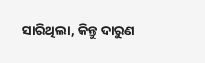ସାରିଥିଲା, କିନ୍ତୁ ଦାରୁଣ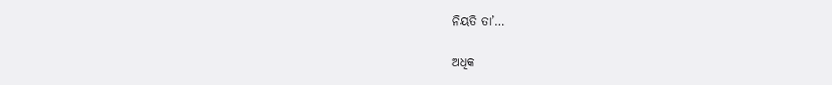ନିୟତି ତା’…

ଅଧିକ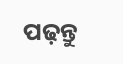ପଢ଼ନ୍ତୁ